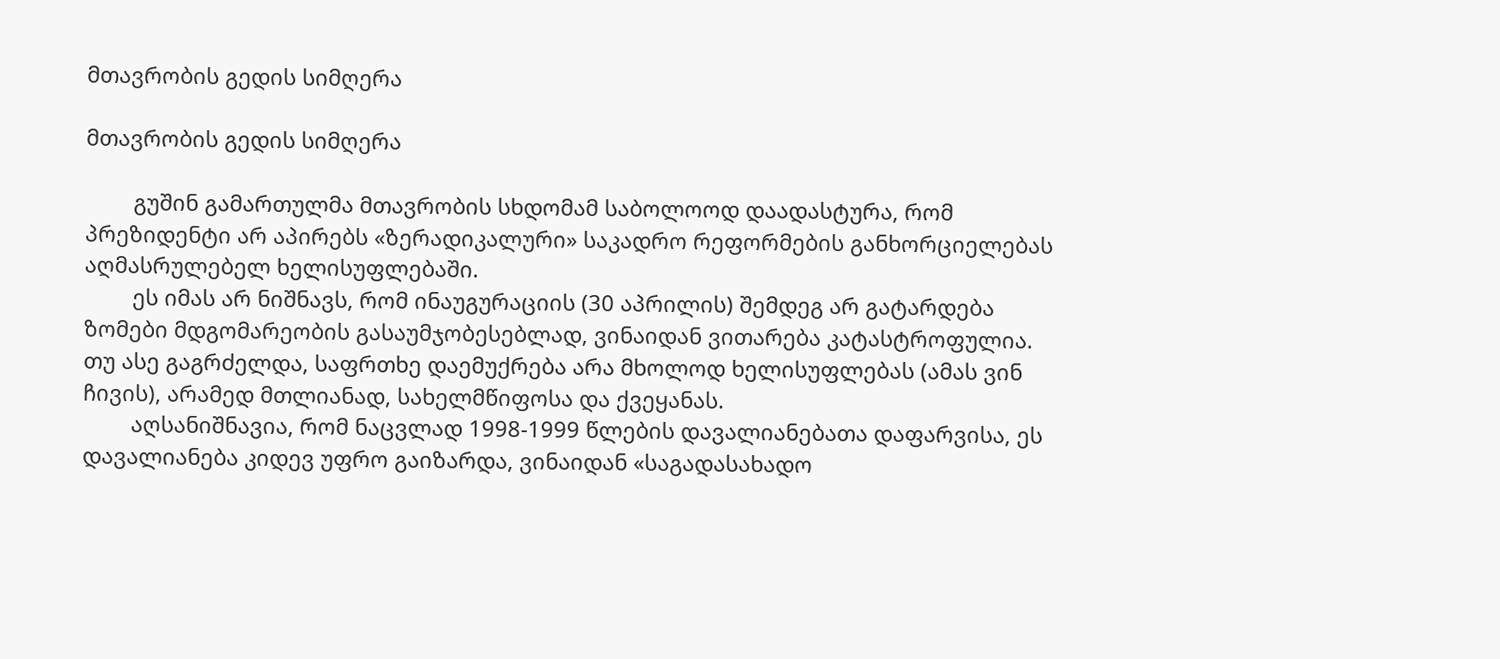მთავრობის გედის სიმღერა

მთავრობის გედის სიმღერა

        გუშინ გამართულმა მთავრობის სხდომამ საბოლოოდ დაადასტურა, რომ პრეზიდენტი არ აპირებს «ზერადიკალური» საკადრო რეფორმების განხორციელებას აღმასრულებელ ხელისუფლებაში.
        ეს იმას არ ნიშნავს, რომ ინაუგურაციის (30 აპრილის) შემდეგ არ გატარდება ზომები მდგომარეობის გასაუმჯობესებლად, ვინაიდან ვითარება კატასტროფულია. თუ ასე გაგრძელდა, საფრთხე დაემუქრება არა მხოლოდ ხელისუფლებას (ამას ვინ ჩივის), არამედ მთლიანად, სახელმწიფოსა და ქვეყანას.
        აღსანიშნავია, რომ ნაცვლად 1998-1999 წლების დავალიანებათა დაფარვისა, ეს დავალიანება კიდევ უფრო გაიზარდა, ვინაიდან «საგადასახადო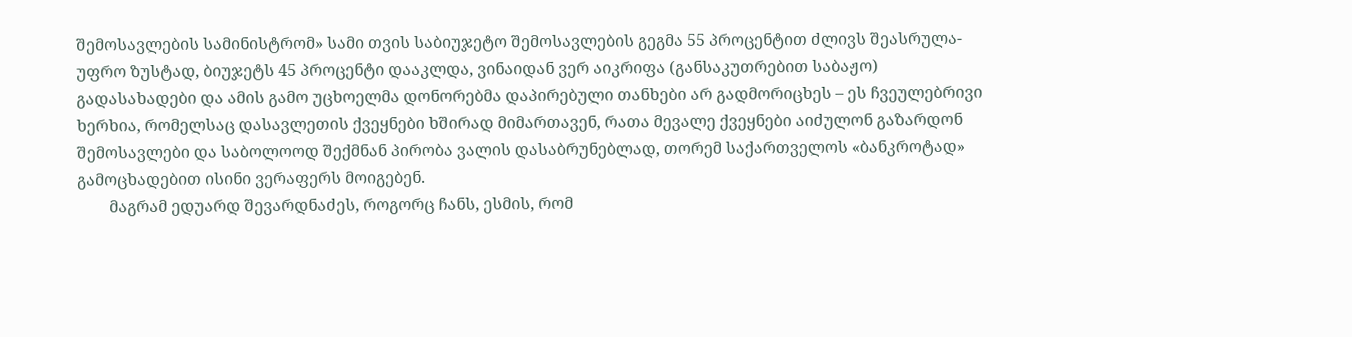შემოსავლების სამინისტრომ» სამი თვის საბიუჯეტო შემოსავლების გეგმა 55 პროცენტით ძლივს შეასრულა- უფრო ზუსტად, ბიუჯეტს 45 პროცენტი დააკლდა, ვინაიდან ვერ აიკრიფა (განსაკუთრებით საბაჟო) გადასახადები და ამის გამო უცხოელმა დონორებმა დაპირებული თანხები არ გადმორიცხეს – ეს ჩვეულებრივი ხერხია, რომელსაც დასავლეთის ქვეყნები ხშირად მიმართავენ, რათა მევალე ქვეყნები აიძულონ გაზარდონ შემოსავლები და საბოლოოდ შექმნან პირობა ვალის დასაბრუნებლად, თორემ საქართველოს «ბანკროტად» გამოცხადებით ისინი ვერაფერს მოიგებენ.
        მაგრამ ედუარდ შევარდნაძეს, როგორც ჩანს, ესმის, რომ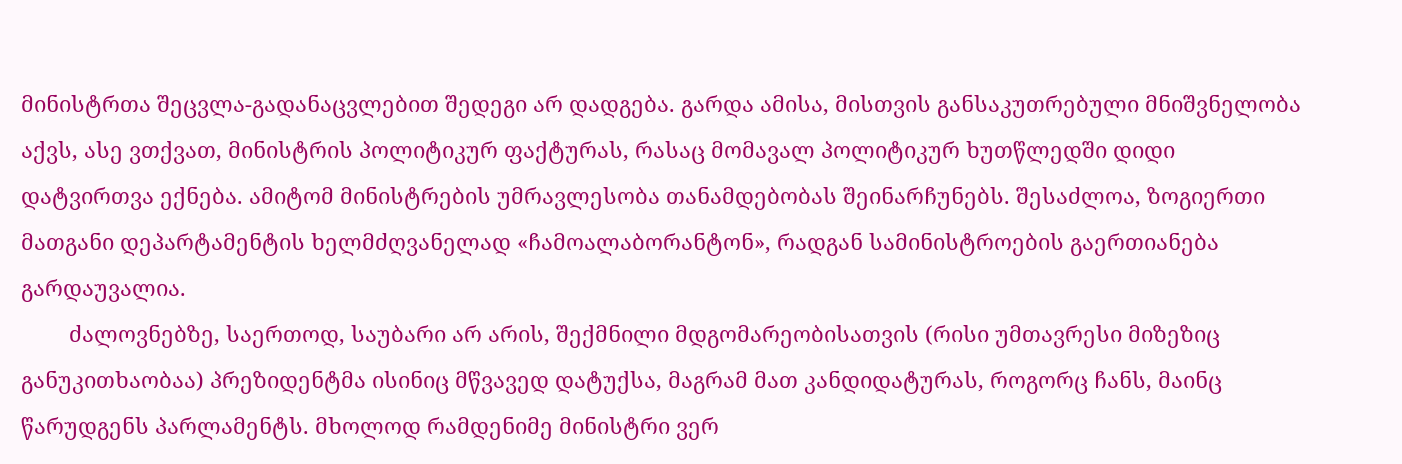მინისტრთა შეცვლა-გადანაცვლებით შედეგი არ დადგება. გარდა ამისა, მისთვის განსაკუთრებული მნიშვნელობა აქვს, ასე ვთქვათ, მინისტრის პოლიტიკურ ფაქტურას, რასაც მომავალ პოლიტიკურ ხუთწლედში დიდი დატვირთვა ექნება. ამიტომ მინისტრების უმრავლესობა თანამდებობას შეინარჩუნებს. შესაძლოა, ზოგიერთი მათგანი დეპარტამენტის ხელმძღვანელად «ჩამოალაბორანტონ», რადგან სამინისტროების გაერთიანება გარდაუვალია.
        ძალოვნებზე, საერთოდ, საუბარი არ არის, შექმნილი მდგომარეობისათვის (რისი უმთავრესი მიზეზიც განუკითხაობაა) პრეზიდენტმა ისინიც მწვავედ დატუქსა, მაგრამ მათ კანდიდატურას, როგორც ჩანს, მაინც წარუდგენს პარლამენტს. მხოლოდ რამდენიმე მინისტრი ვერ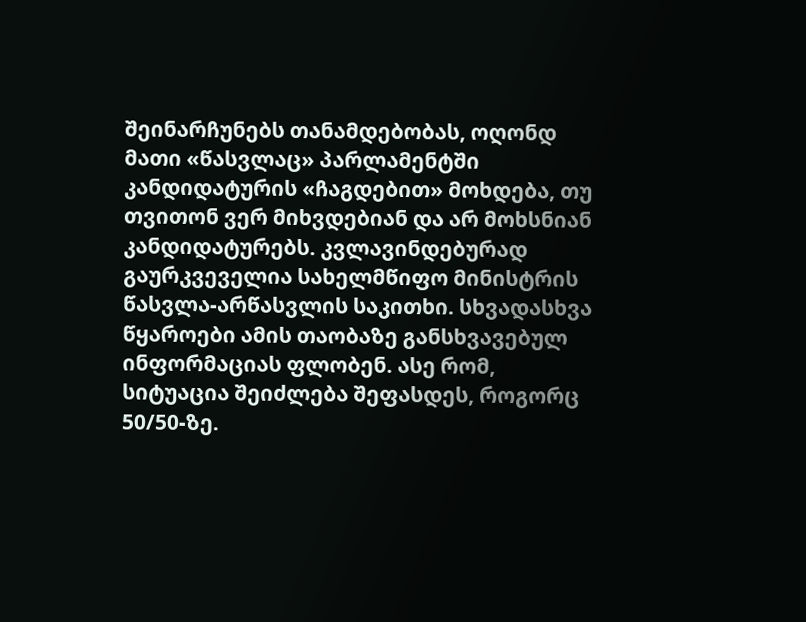შეინარჩუნებს თანამდებობას, ოღონდ მათი «წასვლაც» პარლამენტში კანდიდატურის «ჩაგდებით» მოხდება, თუ თვითონ ვერ მიხვდებიან და არ მოხსნიან კანდიდატურებს. კვლავინდებურად გაურკვეველია სახელმწიფო მინისტრის წასვლა-არწასვლის საკითხი. სხვადასხვა წყაროები ამის თაობაზე განსხვავებულ ინფორმაციას ფლობენ. ასე რომ, სიტუაცია შეიძლება შეფასდეს, როგორც 50/50-ზე.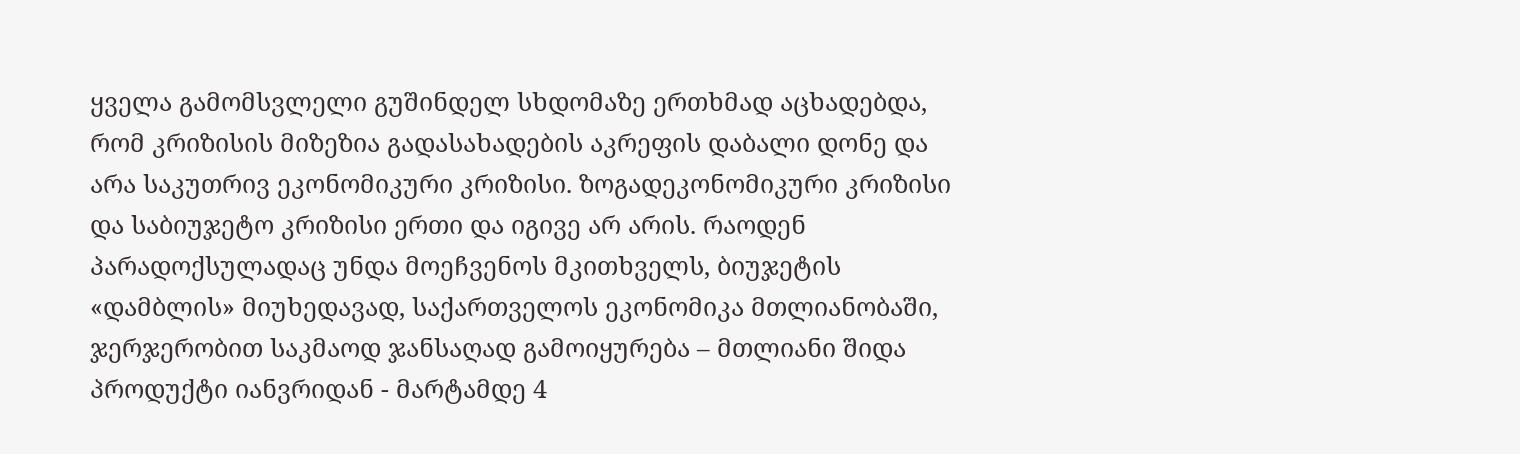ყველა გამომსვლელი გუშინდელ სხდომაზე ერთხმად აცხადებდა, რომ კრიზისის მიზეზია გადასახადების აკრეფის დაბალი დონე და არა საკუთრივ ეკონომიკური კრიზისი. ზოგადეკონომიკური კრიზისი და საბიუჯეტო კრიზისი ერთი და იგივე არ არის. რაოდენ პარადოქსულადაც უნდა მოეჩვენოს მკითხველს, ბიუჯეტის «დამბლის» მიუხედავად, საქართველოს ეკონომიკა მთლიანობაში, ჯერჯერობით საკმაოდ ჯანსაღად გამოიყურება – მთლიანი შიდა პროდუქტი იანვრიდან - მარტამდე 4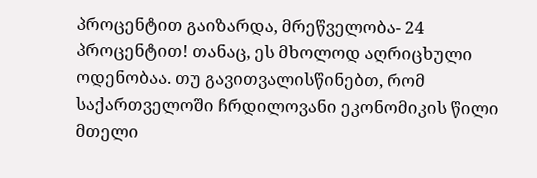პროცენტით გაიზარდა, მრეწველობა- 24 პროცენტით! თანაც, ეს მხოლოდ აღრიცხული ოდენობაა. თუ გავითვალისწინებთ, რომ საქართველოში ჩრდილოვანი ეკონომიკის წილი მთელი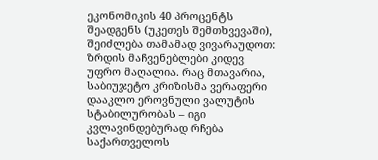ეკონომიკის 40 პროცენტს შეადგენს (უკეთეს შემთხვევაში), შეიძლება თამამად ვივარაუდოთ: ზრდის მაჩვენებლები კიდევ უფრო მაღალია. რაც მთავარია, საბიუჯეტო კრიზისმა ვერაფერი დააკლო ეროვნული ვალუტის სტაბილურობას – იგი კვლავინდებურად რჩება საქართველოს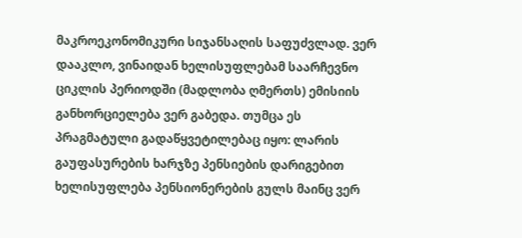მაკროეკონომიკური სიჯანსაღის საფუძვლად. ვერ დააკლო, ვინაიდან ხელისუფლებამ საარჩევნო ციკლის პერიოდში (მადლობა ღმერთს) ემისიის განხორციელება ვერ გაბედა. თუმცა ეს პრაგმატული გადაწყვეტილებაც იყო: ლარის გაუფასურების ხარჯზე პენსიების დარიგებით ხელისუფლება პენსიონერების გულს მაინც ვერ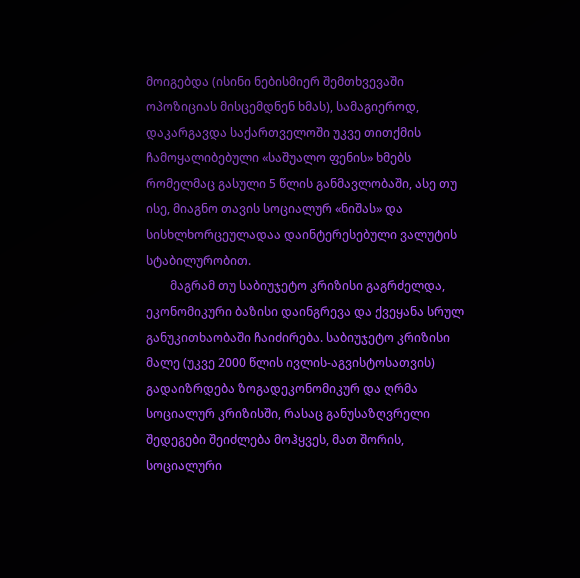მოიგებდა (ისინი ნებისმიერ შემთხვევაში ოპოზიციას მისცემდნენ ხმას), სამაგიეროდ, დაკარგავდა საქართველოში უკვე თითქმის ჩამოყალიბებული «საშუალო ფენის» ხმებს რომელმაც გასული 5 წლის განმავლობაში, ასე თუ ისე, მიაგნო თავის სოციალურ «ნიშას» და სისხლხორცეულადაა დაინტერესებული ვალუტის სტაბილურობით.
        მაგრამ თუ საბიუჯეტო კრიზისი გაგრძელდა, ეკონომიკური ბაზისი დაინგრევა და ქვეყანა სრულ განუკითხაობაში ჩაიძირება. საბიუჯეტო კრიზისი მალე (უკვე 2000 წლის ივლის-აგვისტოსათვის) გადაიზრდება ზოგადეკონომიკურ და ღრმა სოციალურ კრიზისში, რასაც განუსაზღვრელი შედეგები შეიძლება მოჰყვეს, მათ შორის, სოციალური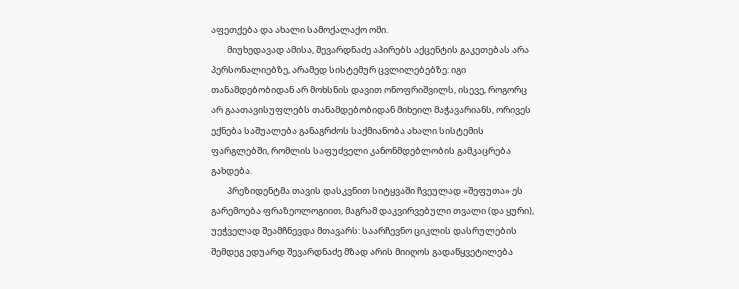აფეთქება და ახალი სამოქალაქო ომი.
        მიუხედავად ამისა, შევარდნაძე აპირებს აქცენტის გაკეთებას არა პერსონალიებზე, არამედ სისტემურ ცვლილებებზე: იგი თანამდებობიდან არ მოხსნის დავით ონოფრიშვილს, ისევე, როგორც არ გაათავისუფლებს თანამდებობიდან მიხეილ მაჭავარიანს, ორივეს ექნება საშუალება განაგრძოს საქმიანობა ახალი სისტემის ფარგლებში, რომლის საფუძველი კანონმდებლობის გამკაცრება გახდება.
        პრეზიდენტმა თავის დასკვნით სიტყვაში ჩვეულად «შეფუთა» ეს გარემოება ფრაზეოლოგიით, მაგრამ დაკვირვებული თვალი (და ყური), უეჭველად შეამჩნევდა მთავარს: საარჩევნო ციკლის დასრულების შემდეგ ედუარდ შევარდნაძე მზად არის მიიღოს გადაწყვეტილება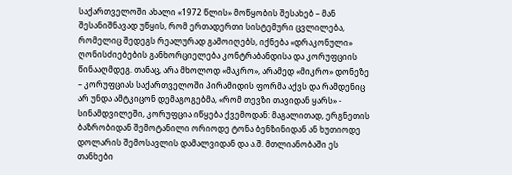საქართველოში ახალი «1972 წლის» მოწყობის შესახებ – მან შესანიშნავად უწყის, რომ ერთადერთი სისტემური ცვლილება, რომელიც შედეგს რეალურად გამოიღებს, იქნება «დრაკონული» ღონისძიებების განხორციელება კონტრაბანდისა და კორუფციის წინააღმდეგ. თანაც, არა მხოლოდ «მაკრო», არამედ «მიკრო» დონეზე – კორუფციას საქართველოში პირამიდის ფორმა აქვს და რამდენიც არ უნდა ამტკიცონ დემაგოგებმა, «რომ თევზი თავიდან ყარს» - სინამდვილეში, კორუფცია იწყება ქვემოდან: მაგალითად, ერგნეთის ბაზრობიდან შემოტანილი ორიოდე ტონა ბენზინიდან ან ხუთიოდე დოლარის შემოსავლის დამალვიდან და ა.შ. მთლიანობაში ეს თანხები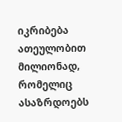იკრიბება ათეულობით მილიონად, რომელიც ასაზრდოებს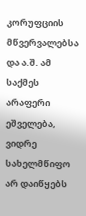კორუფციის მწვერვალებსა და ა.შ. ამ საქმეს არაფერი ეშველება, ვიდრე სახელმწიფო არ დაიწყებს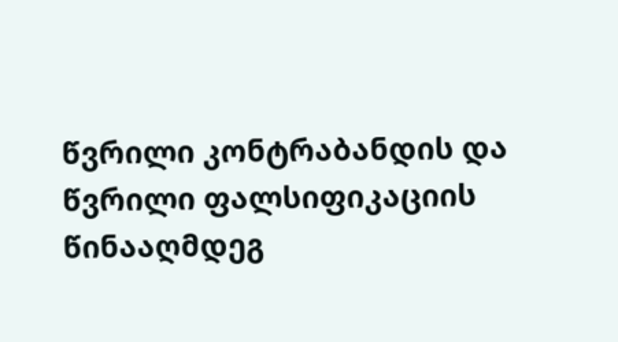წვრილი კონტრაბანდის და წვრილი ფალსიფიკაციის წინააღმდეგ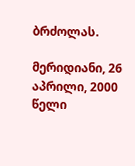ბრძოლას.

მერიდიანი, 26 აპრილი, 2000 წელი